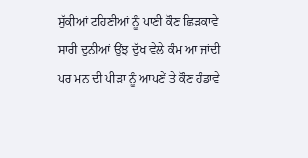ਸੁੱਕੀਆਂ ਟਹਿਣੀਆਂ ਨੂੰ ਪਾਣੀ ਕੌਣ ਛਿੜਕਾਵੇ
ਸਾਰੀ ਦੁਨੀਆਂ ਉਂਝ ਦੁੱਖ ਵੇਲੇ ਕੰਮ ਆ ਜਾਂਦੀ
ਪਰ ਮਨ ਦੀ ਪੀੜਾ ਨੂੰ ਆਪਣੇਂ ਤੇ ਕੌਣ ਹੰਡਾਵੇ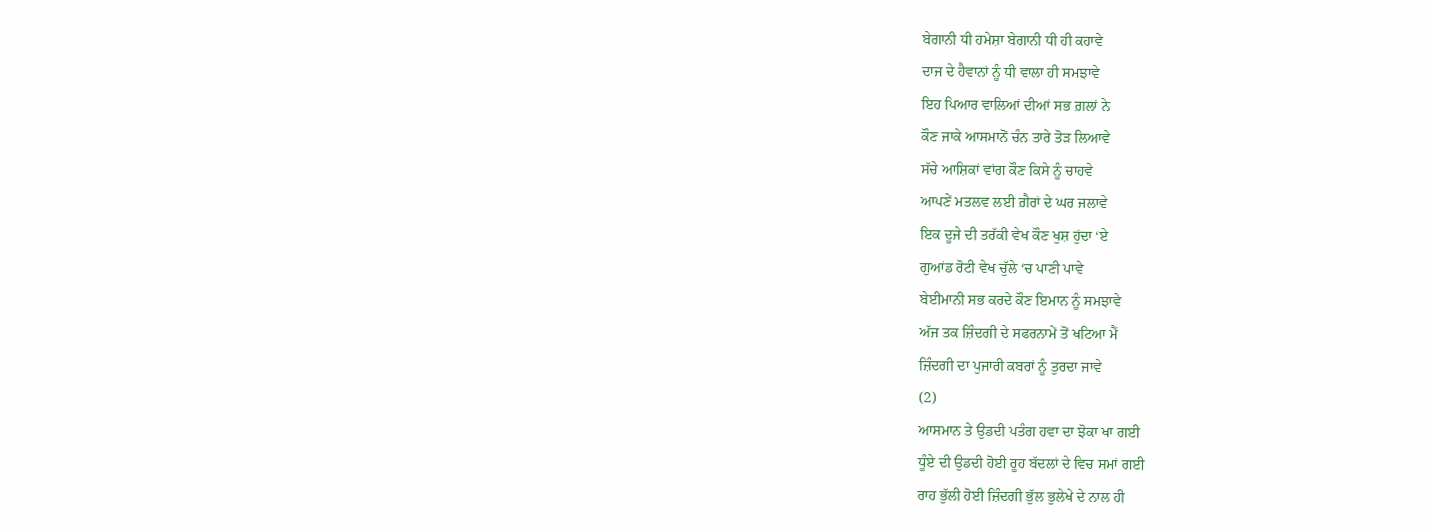ਬੇਗਾਨੀ ਧੀ ਹਮੇਸ਼ਾ ਬੇਗਾਨੀ ਧੀ ਹੀ ਕਹਾਵੇ
ਦਾਜ ਦੇ ਹੈਵਾਨਾਂ ਨੂੰ ਧੀ ਵਾਲਾ ਹੀ ਸਮਝਾਵੇ
ਇਹ ਪਿਆਰ ਵਾਲਿਆਂ ਦੀਆਂ ਸਭ ਗ਼ਲਾਂ ਨੇ
ਕੌਣ ਜਾਕੇ ਆਸਮਾਨੋਂ ਚੰਨ ਤਾਰੇ ਤੋੜ ਲਿਆਵੇ
ਸੱਚੇ ਆਸ਼ਿਕਾਂ ਵਾਂਗ ਕੌਣ ਕਿਸੇ ਨੂੰ ਚਾਹਵੇ
ਆਪਣੇਂ ਮਤਲਵ ਲਈ ਗ਼ੈਰਾਂ ਦੇ ਘਰ ਜਲਾਵੇ
ਇਕ ਦੂਜੇ ਦੀ ਤਰੱਕੀ ਵੇਖ ਕੌਣ ਖੁਸ਼ ਹੁਂਦਾ ‘ਏ
ਗੁਆਂਡ ਰੋਟੀ ਵੇਖ ਚੁੱਲੇ ‘ਚ ਪਾਣੀ ਪਾਵੇ
ਬੇਈਮਾਨੀ ਸਭ ਕਰਦੇ ਕੌਣ ਇਮਾਨ ਨੂੰ ਸਮਝਾਵੇ
ਅੱਜ ਤਕ ਜ਼ਿੰਦਗੀ ਦੇ ਸਫਰਨਾਮੇਂ ਤੋਂ ਖਟਿਆ ਮੈਂ
ਜ਼ਿੰਦਗੀ ਦਾ ਪੁਜਾਰੀ ਕਬਰਾਂ ਨੂੰ ਤੁਰਦਾ ਜਾਵੇ
(2)
ਆਸਮਾਨ ਤੇ ਉਡਦੀ ਪਤੰਗ ਹਵਾ ਦਾ ਝੋਕਾ ਖਾ ਗਈ
ਧੂੰਏ ਦੀ ਉਡਦੀ ਹੋਈ ਰੂਹ ਬੱਦਲਾਂ ਦੇ ਵਿਚ ਸਮਾਂ ਗਈ
ਰਾਹ ਭੁੱਲੀ ਹੋਈ ਜ਼ਿੰਦਗੀ ਭੁੱਲ ਭੁਲੇਖੇ ਦੇ ਨਾਲ ਹੀ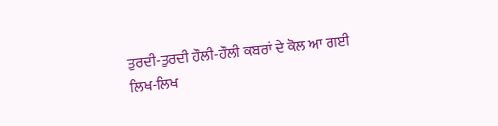ਤੁਰਦੀ-ਤੁਰਦੀ ਹੌਲੀ-ਹੌਲੀ ਕਬਰਾਂ ਦੇ ਕੋਲ ਆ ਗਈ
ਲਿਖ-ਲਿਖ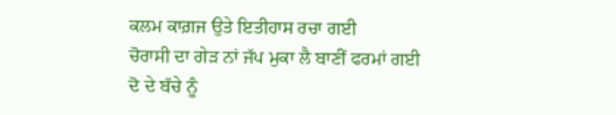ਕਲਮ ਕਾਗ਼ਜ ਉਤੇ ਇਤੀਹਾਸ ਰਚਾ ਗਈ
ਚੋਰਾਸੀ ਦਾ ਗੇੜ ਨਾਂ ਜੱਪ ਮੁਕਾ ਲੈ ਬਾਣੀਂ ਫਰਮਾਂ ਗਈ
ਦੋ ਦੇ ਬੱਚੇ ਨੂੰ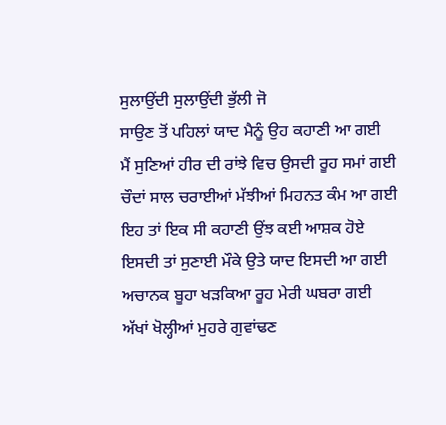ਸੁਲਾਉਂਦੀ ਸੁਲਾਉਂਦੀ ਭੁੱਲੀ ਜੋ
ਸਾਉਣ ਤੋਂ ਪਹਿਲਾਂ ਯਾਦ ਮੈਨੂੰ ਉਹ ਕਹਾਣੀ ਆ ਗਈ
ਮੈਂ ਸੁਣਿਆਂ ਹੀਰ ਦੀ ਰਾਂਝੇ ਵਿਚ ਉਸਦੀ ਰੂਹ ਸਮਾਂ ਗਈ
ਚੌਦਾਂ ਸਾਲ ਚਰਾਈਆਂ ਮੱਝੀਆਂ ਮਿਹਨਤ ਕੰਮ ਆ ਗਈ
ਇਹ ਤਾਂ ਇਕ ਸੀ ਕਹਾਣੀ ਉਂਝ ਕਈ ਆਸ਼ਕ ਹੋਏ
ਇਸਦੀ ਤਾਂ ਸੁਣਾਈ ਮੌਕੇ ਉਤੇ ਯਾਦ ਇਸਦੀ ਆ ਗਈ
ਅਚਾਨਕ ਬੂਹਾ ਖੜਕਿਆ ਰੂਹ ਮੇਰੀ ਘਬਰਾ ਗਈ
ਅੱਖਾਂ ਖੋਲ੍ਹੀਆਂ ਮੁਹਰੇ ਗੁਵਾਂਢਣ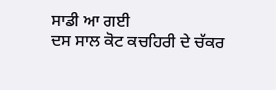ਸਾਡੀ ਆ ਗਈ
ਦਸ ਸਾਲ ਕੋਟ ਕਚਹਿਰੀ ਦੇ ਚੱਕਰ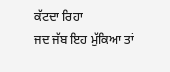ਕੱਟਦਾ ਰਿਹਾ
ਜਦ ਜੱਬ ਇਹ ਮੁੱਕਿਆ ਤਾਂ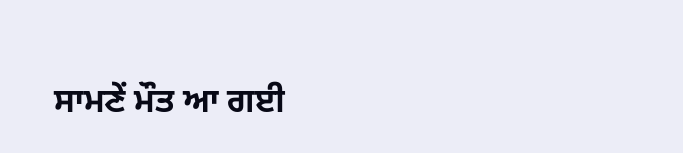ਸਾਮਣੇਂ ਮੌਤ ਆ ਗਈ